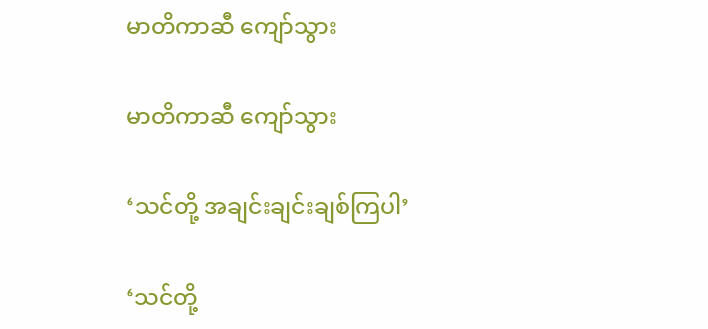မာတိကာဆီ ကျော်သွား

မာတိကာဆီ ကျော်သွား

‘သင်တို့ အချင်းချင်းချစ်ကြပါ’

‘သင်တို့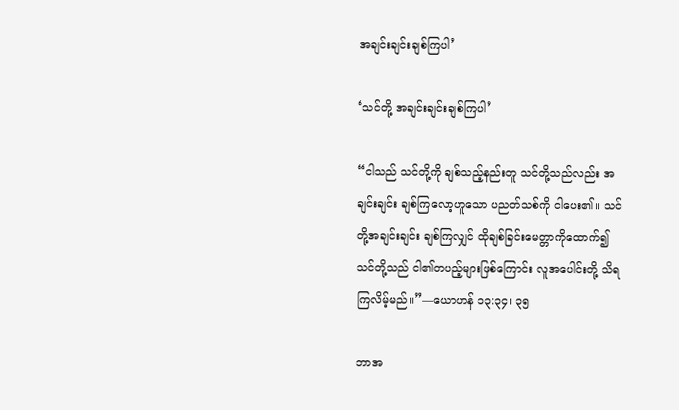အချင်းချင်းချစ်ကြပါ’

‘သင်တို့ အချင်းချင်းချစ်ကြပါ’

“ငါသည် သင်တို့ကို ချစ်သည့်နည်းတူ သင်တို့သည်လည်း အချင်းချင်း ချစ်ကြလော့ဟူသော ပညတ်သစ်ကို ငါပေး၏။ သင်တို့အချင်းချင်း ချစ်ကြလျှင် ထိုချစ်ခြင်းမေတ္တာကိုထောက်၍ သင်တို့သည် ငါ၏တပည့်များဖြစ်ကြောင်း လူအပေါင်းတို့ သိရ ကြလိမ့်မည်။”—ယောဟန် ၁၃:၃၄၊ ၃၅

ဘာအ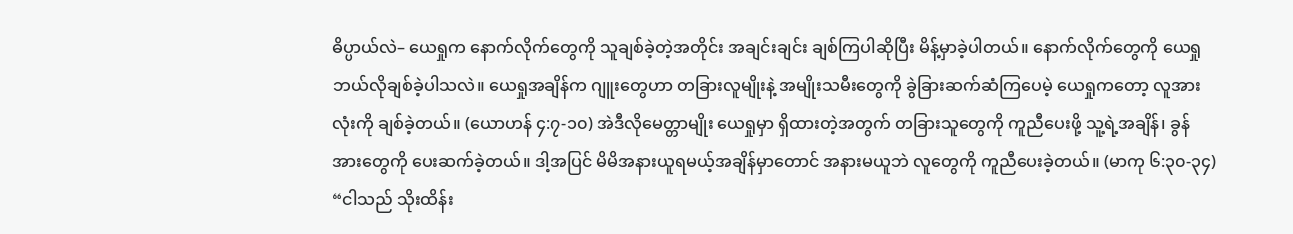ဓိပ္ပာယ်လဲ– ယေရှုက နောက်လိုက်တွေကို သူချစ်ခဲ့တဲ့အတိုင်း အချင်းချင်း ချစ်ကြပါဆိုပြီး မိန့်မှာခဲ့ပါတယ်။ နောက်လိုက်တွေကို ယေရှု ဘယ်လိုချစ်ခဲ့ပါသလဲ။ ယေရှုအချိန်က ဂျူးတွေဟာ တခြားလူမျိုးနဲ့ အမျိုးသမီးတွေကို ခွဲခြားဆက်ဆံကြပေမဲ့ ယေရှုကတော့ လူအားလုံးကို ချစ်ခဲ့တယ်။ (ယောဟန် ၄:၇-၁၀) အဲဒီလိုမေတ္တာမျိုး ယေရှုမှာ ရှိထားတဲ့အတွက် တခြားသူတွေကို ကူညီပေးဖို့ သူ့ရဲ့အချိန်၊ ခွန်အားတွေကို ပေးဆက်ခဲ့တယ်။ ဒါ့အပြင် မိမိအနားယူရမယ့်အချိန်မှာတောင် အနားမယူဘဲ လူတွေကို ကူညီပေးခဲ့တယ်။ (မာကု ၆:၃၀-၃၄) “ငါသည် သိုးထိန်း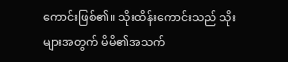ကောင်းဖြစ်၏။ သိုးထိန်းကောင်းသည် သိုးများအတွက် မိမိ၏အသက်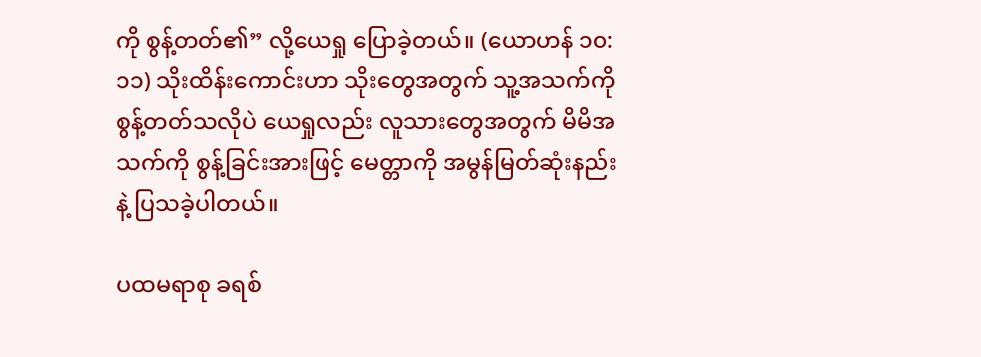ကို စွန့်တတ်၏” လို့ယေရှု ပြောခဲ့တယ်။ (ယောဟန် ၁၀:၁၁) သိုးထိန်းကောင်းဟာ သိုးတွေအတွက် သူ့အသက်ကို စွန့်တတ်သလိုပဲ ယေရှုလည်း လူသားတွေအတွက် မိမိအသက်ကို စွန့်ခြင်းအားဖြင့် မေတ္တာကို အမွန်မြတ်ဆုံးနည်းနဲ့ ပြသခဲ့ပါတယ်။

ပထမရာစု ခရစ်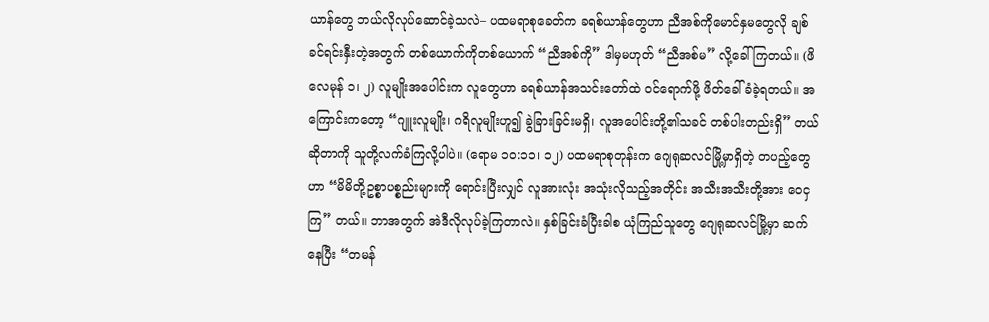ယာန်တွေ ဘယ်လိုလုပ်ဆောင်ခဲ့သလဲ– ပထမရာစုခေတ်က ခရစ်ယာန်တွေဟာ ညီအစ်ကိုမောင်နှမတွေလို ချစ်ခင်ရင်းနှီးတဲ့အတွက် တစ်ယောက်ကိုတစ်ယောက် “ညီအစ်ကို” ဒါမှမဟုတ် “ညီအစ်မ” လို့ခေါ်ကြတယ်။ (ဖိလေမုန် ၁၊ ၂) လူမျိုးအပေါင်းက လူတွေဟာ ခရစ်ယာန်အသင်းတော်ထဲ ဝင်ရောက်ဖို့ ဖိတ်ခေါ်ခံခဲ့ရတယ်။ အကြောင်းကတော့ “ဂျူးလူမျိုး၊ ဂရိလူမျိုးဟူ၍ ခွဲခြားခြင်းမရှိ၊ လူအပေါင်းတို့၏သခင် တစ်ပါးတည်းရှိ” တယ်ဆိုတာကို သူတို့လက်ခံကြလို့ပါပဲ။ (ရောမ ၁၀:၁၁၊ ၁၂) ပထမရာစုတုန်းက ဂျေရုဆလင်မြို့မှာရှိတဲ့ တပည့်တွေဟာ “မိမိတို့ဥစ္စာပစ္စည်းများကို ရောင်းပြီးလျှင် လူအားလုံး အသုံးလိုသည့်အတိုင်း အသီးအသီးတို့အား ဝေငှကြ” တယ်။ ဘာအတွက် အဲဒီလိုလုပ်ခဲ့ကြတာလဲ။ နှစ်ခြင်းခံပြီးခါစ ယုံကြည်သူတွေ ဂျေရုဆလင်မြို့မှာ ဆက်နေပြီး “တမန်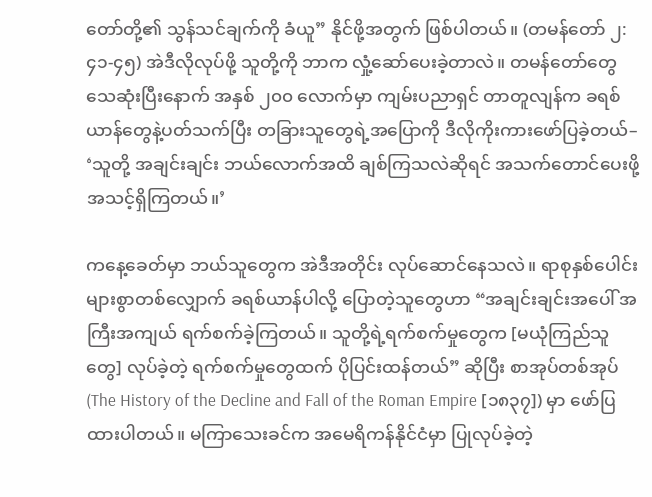တော်တို့၏ သွန်သင်ချက်ကို ခံယူ” နိုင်ဖို့အတွက် ဖြစ်ပါတယ်။ (တမန်တော် ၂:၄၁-၄၅) အဲဒီလိုလုပ်ဖို့ သူတို့ကို ဘာက လှုံ့ဆော်ပေးခဲ့တာလဲ။ တမန်တော်တွေ သေဆုံးပြီးနောက် အနှစ် ၂၀၀ လောက်မှာ ကျမ်းပညာရှင် တာတူလျန်က ခရစ်ယာန်တွေနဲ့ပတ်သက်ပြီး တခြားသူတွေရဲ့အပြောကို ဒီလိုကိုးကားဖော်ပြခဲ့တယ်– ‘သူတို့ အချင်းချင်း ဘယ်လောက်အထိ ချစ်ကြသလဲဆိုရင် အသက်တောင်ပေးဖို့ အသင့်ရှိကြတယ်။’

ကနေ့ခေတ်မှာ ဘယ်သူတွေက အဲဒီအတိုင်း လုပ်ဆောင်နေသလဲ။ ရာစုနှစ်ပေါင်းများစွာတစ်လျှောက် ခရစ်ယာန်ပါလို့ ပြောတဲ့သူတွေဟာ “အချင်းချင်းအပေါ် အကြီးအကျယ် ရက်စက်ခဲ့ကြတယ်။ သူတို့ရဲ့ရက်စက်မှုတွေက [မယုံကြည်သူတွေ] လုပ်ခဲ့တဲ့ ရက်စက်မှုတွေထက် ပိုပြင်းထန်တယ်” ဆိုပြီး စာအုပ်တစ်အုပ် (The History of the Decline and Fall of the Roman Empire [၁၈၃၇]) မှာ ဖော်ပြထားပါတယ်။ မကြာသေးခင်က အမေရိကန်နိုင်ငံမှာ ပြုလုပ်ခဲ့တဲ့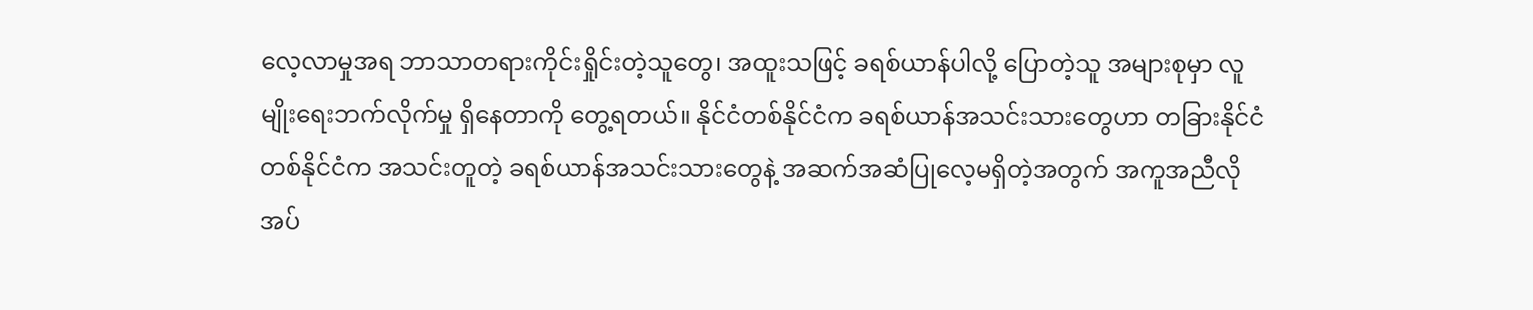လေ့လာမှုအရ ဘာသာတရားကိုင်းရှိုင်းတဲ့သူတွေ၊ အထူးသဖြင့် ခရစ်ယာန်ပါလို့ ပြောတဲ့သူ အများစုမှာ လူမျိုးရေးဘက်လိုက်မှု ရှိနေတာကို တွေ့ရတယ်။ နိုင်ငံတစ်နိုင်ငံက ခရစ်ယာန်အသင်းသားတွေဟာ တခြားနိုင်ငံတစ်နိုင်ငံက အသင်းတူတဲ့ ခရစ်ယာန်အသင်းသားတွေနဲ့ အဆက်အဆံပြုလေ့မရှိတဲ့အတွက် အကူအညီလိုအပ်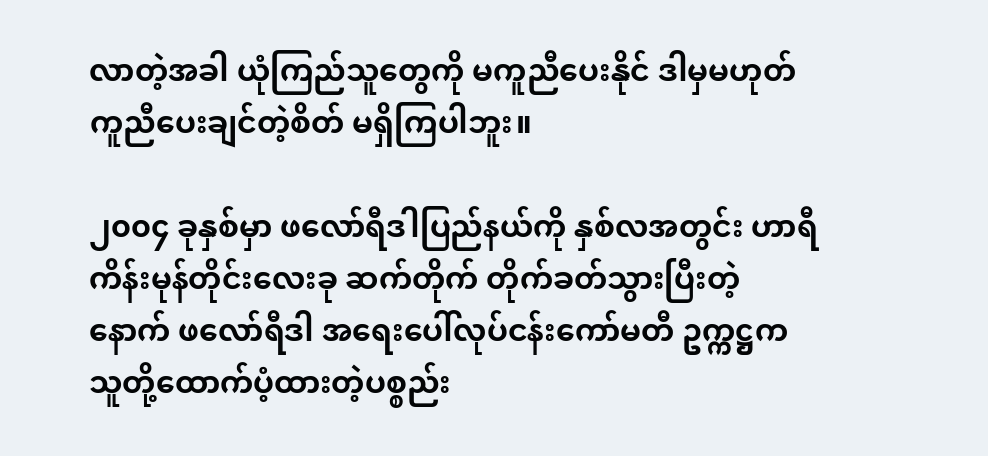လာတဲ့အခါ ယုံကြည်သူတွေကို မကူညီပေးနိုင် ဒါမှမဟုတ် ကူညီပေးချင်တဲ့စိတ် မရှိကြပါဘူး။

၂၀၀၄ ခုနှစ်မှာ ဖလော်ရီဒါပြည်နယ်ကို နှစ်လအတွင်း ဟာရီကိန်းမုန်တိုင်းလေးခု ဆက်တိုက် တိုက်ခတ်သွားပြီးတဲ့နောက် ဖလော်ရီဒါ အရေးပေါ်လုပ်ငန်းကော်မတီ ဥက္ကဋ္ဌက သူတို့ထောက်ပံ့ထားတဲ့ပစ္စည်း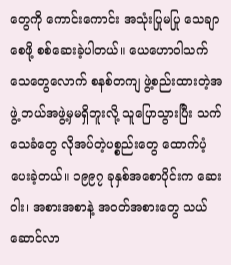တွေကို ကောင်းကောင်း အသုံးပြုမပြု သေချာစေဖို့ စစ်ဆေးခဲ့ပါတယ်။ ယေဟောဝါသက်သေတွေလောက် စနစ်တကျ ဖွဲ့စည်းထားတဲ့အဖွဲ့ ဘယ်အဖွဲ့မှမရှိဘူးလို့ သူပြောသွားပြီး သက်သေခံတွေ လိုအပ်တဲ့ပစ္စည်းတွေ ထောက်ပံ့ပေးခဲ့တယ်။ ၁၉၉၇ ခုနှစ်အစောပိုင်းက ဆေးဝါး၊ အစားအစာနဲ့ အဝတ်အစားတွေ သယ်ဆောင်လာ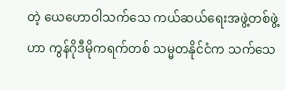တဲ့ ယေဟောဝါသက်သေ ကယ်ဆယ်ရေးအဖွဲ့တစ်ဖွဲ့ဟာ ကွန်ဂိုဒီမိုကရက်တစ် သမ္မတနိုင်ငံက သက်သေ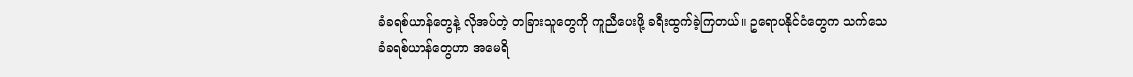ခံခရစ်ယာန်တွေနဲ့ လိုအပ်တဲ့ တခြားသူတွေကို ကူညီပေးဖို့ ခရီးထွက်ခဲ့ကြတယ်။ ဥရောပနိုင်ငံတွေက သက်သေခံခရစ်ယာန်တွေဟာ အမေရိ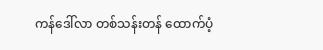ကန်ဒေါ်လာ တစ်သန်းတန် ထောက်ပံ့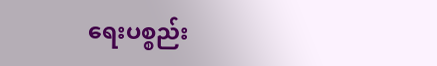ရေးပစ္စည်း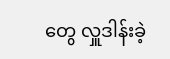တွေ လှူဒါန်းခဲ့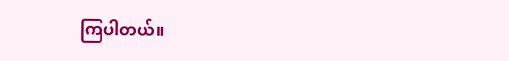ကြပါတယ်။